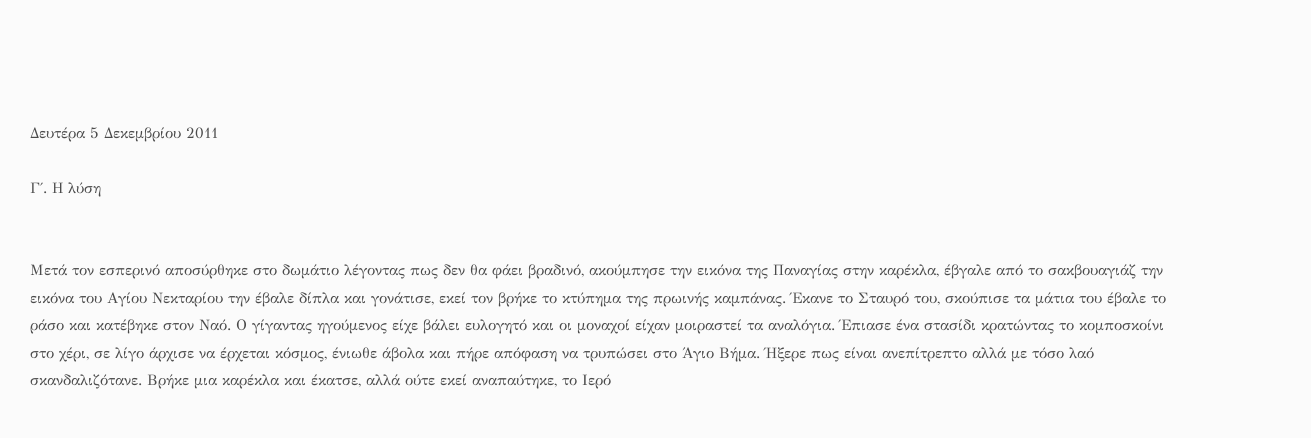Δευτέρα 5 Δεκεμβρίου 2011

Γ΄. Η λύση


Μετά τον εσπερινό αποσύρθηκε στο δωμάτιο λέγοντας πως δεν θα φάει βραδινό, ακούμπησε την εικόνα της Παναγίας στην καρέκλα, έβγαλε από το σακβουαγιάζ την εικόνα του Αγίου Νεκταρίου την έβαλε δίπλα και γονάτισε, εκεί τον βρήκε το κτύπημα της πρωινής καμπάνας. Έκανε το Σταυρό του, σκούπισε τα μάτια του έβαλε το ράσο και κατέβηκε στον Ναό. Ο γίγαντας ηγούμενος είχε βάλει ευλογητό και οι μοναχοί είχαν μοιραστεί τα αναλόγια. Έπιασε ένα στασίδι κρατώντας το κομποσκοίνι στο χέρι, σε λίγο άρχισε να έρχεται κόσμος, ένιωθε άβολα και πήρε απόφαση να τρυπώσει στο Άγιο Βήμα. Ήξερε πως είναι ανεπίτρεπτο αλλά με τόσο λαό σκανδαλιζότανε. Βρήκε μια καρέκλα και έκατσε, αλλά ούτε εκεί αναπαύτηκε, το Ιερό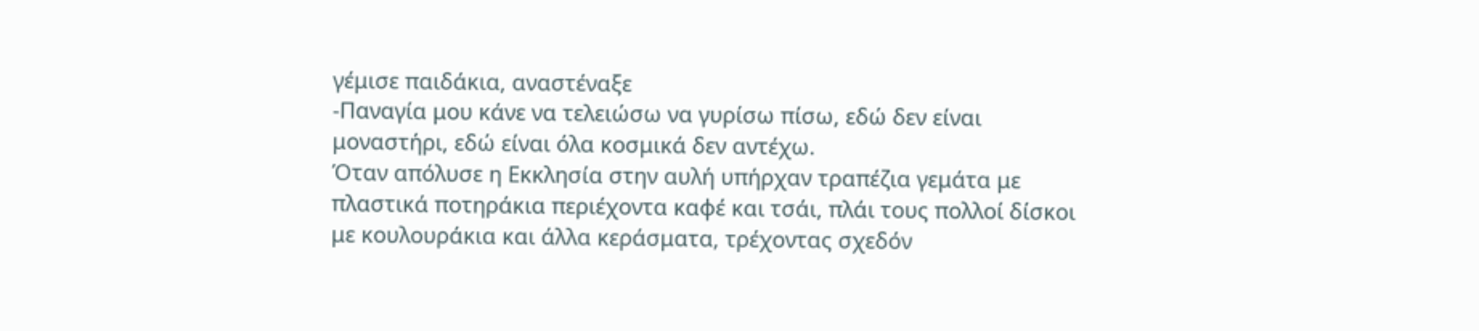γέμισε παιδάκια, αναστέναξε
-Παναγία μου κάνε να τελειώσω να γυρίσω πίσω, εδώ δεν είναι μοναστήρι, εδώ είναι όλα κοσμικά δεν αντέχω.
Όταν απόλυσε η Εκκλησία στην αυλή υπήρχαν τραπέζια γεμάτα με πλαστικά ποτηράκια περιέχοντα καφέ και τσάι, πλάι τους πολλοί δίσκοι με κουλουράκια και άλλα κεράσματα, τρέχοντας σχεδόν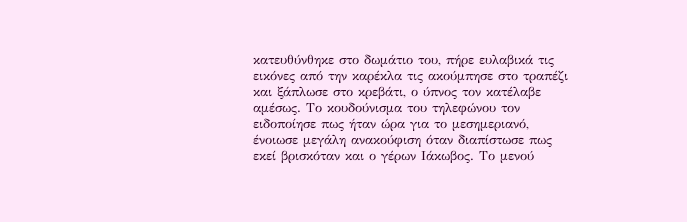κατευθύνθηκε στο δωμάτιο του, πήρε ευλαβικά τις εικόνες από την καρέκλα τις ακούμπησε στο τραπέζι και ξάπλωσε στο κρεβάτι, ο ύπνος τον κατέλαβε αμέσως. Το κουδούνισμα του τηλεφώνου τον ειδοποίησε πως ήταν ώρα για το μεσημεριανό, ένοιωσε μεγάλη ανακούφιση όταν διαπίστωσε πως εκεί βρισκόταν και ο γέρων Ιάκωβος. Το μενού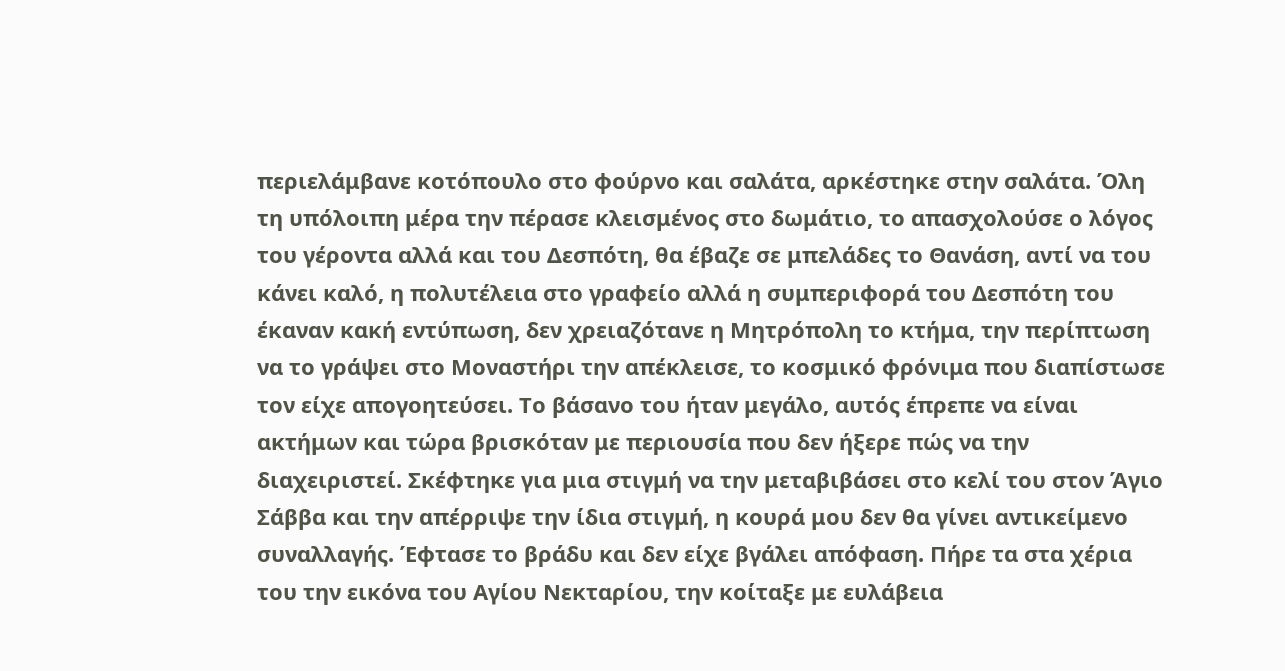περιελάμβανε κοτόπουλο στο φούρνο και σαλάτα, αρκέστηκε στην σαλάτα. Όλη τη υπόλοιπη μέρα την πέρασε κλεισμένος στο δωμάτιο, το απασχολούσε ο λόγος του γέροντα αλλά και του Δεσπότη, θα έβαζε σε μπελάδες το Θανάση, αντί να του κάνει καλό, η πολυτέλεια στο γραφείο αλλά η συμπεριφορά του Δεσπότη του έκαναν κακή εντύπωση, δεν χρειαζότανε η Μητρόπολη το κτήμα, την περίπτωση να το γράψει στο Μοναστήρι την απέκλεισε, το κοσμικό φρόνιμα που διαπίστωσε τον είχε απογοητεύσει. Το βάσανο του ήταν μεγάλο, αυτός έπρεπε να είναι ακτήμων και τώρα βρισκόταν με περιουσία που δεν ήξερε πώς να την διαχειριστεί. Σκέφτηκε για μια στιγμή να την μεταβιβάσει στο κελί του στον Άγιο Σάββα και την απέρριψε την ίδια στιγμή, η κουρά μου δεν θα γίνει αντικείμενο συναλλαγής. Έφτασε το βράδυ και δεν είχε βγάλει απόφαση. Πήρε τα στα χέρια του την εικόνα του Αγίου Νεκταρίου, την κοίταξε με ευλάβεια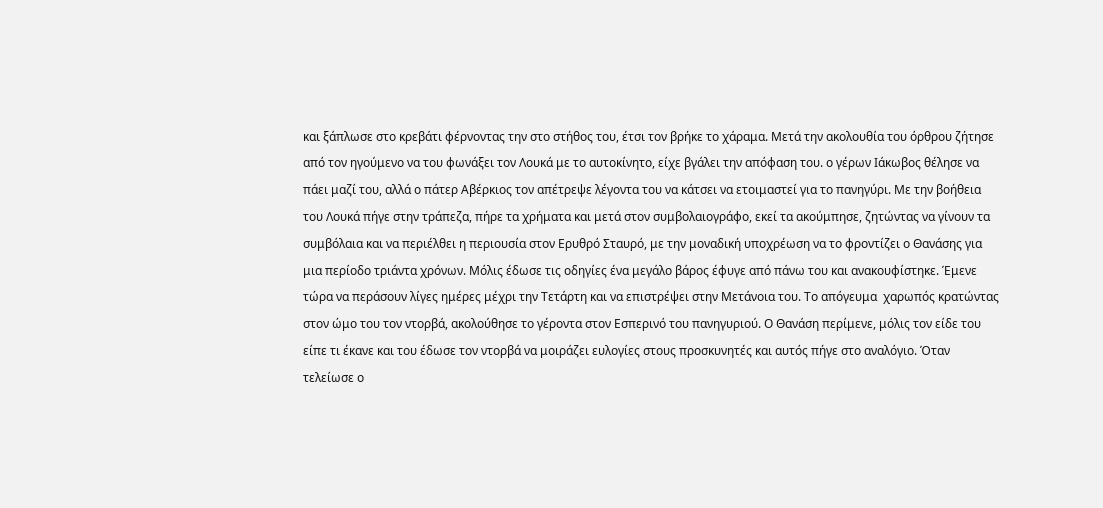και ξάπλωσε στο κρεβάτι φέρνοντας την στο στήθος του, έτσι τον βρήκε το χάραμα. Μετά την ακολουθία του όρθρου ζήτησε από τον ηγούμενο να του φωνάξει τον Λουκά με το αυτοκίνητο, είχε βγάλει την απόφαση του. ο γέρων Ιάκωβος θέλησε να πάει μαζί του, αλλά ο πάτερ Αβέρκιος τον απέτρεψε λέγοντα του να κάτσει να ετοιμαστεί για το πανηγύρι. Με την βοήθεια του Λουκά πήγε στην τράπεζα, πήρε τα χρήματα και μετά στον συμβολαιογράφο, εκεί τα ακούμπησε, ζητώντας να γίνουν τα συμβόλαια και να περιέλθει η περιουσία στον Ερυθρό Σταυρό, με την μοναδική υποχρέωση να το φροντίζει ο Θανάσης για μια περίοδο τριάντα χρόνων. Μόλις έδωσε τις οδηγίες ένα μεγάλο βάρος έφυγε από πάνω του και ανακουφίστηκε. Έμενε τώρα να περάσουν λίγες ημέρες μέχρι την Τετάρτη και να επιστρέψει στην Μετάνοια του. Το απόγευμα  χαρωπός κρατώντας στον ώμο του τον ντορβά, ακολούθησε το γέροντα στον Εσπερινό του πανηγυριού. Ο Θανάση περίμενε, μόλις τον είδε του είπε τι έκανε και του έδωσε τον ντορβά να μοιράζει ευλογίες στους προσκυνητές και αυτός πήγε στο αναλόγιο. Όταν τελείωσε ο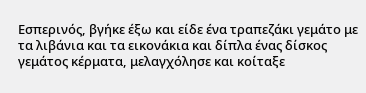Εσπερινός, βγήκε έξω και είδε ένα τραπεζάκι γεμάτο με τα λιβάνια και τα εικονάκια και δίπλα ένας δίσκος γεμάτος κέρματα, μελαγχόλησε και κοίταξε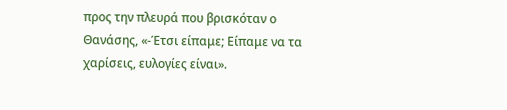προς την πλευρά που βρισκόταν ο Θανάσης, «-Έτσι είπαμε; Είπαμε να τα χαρίσεις, ευλογίες είναι».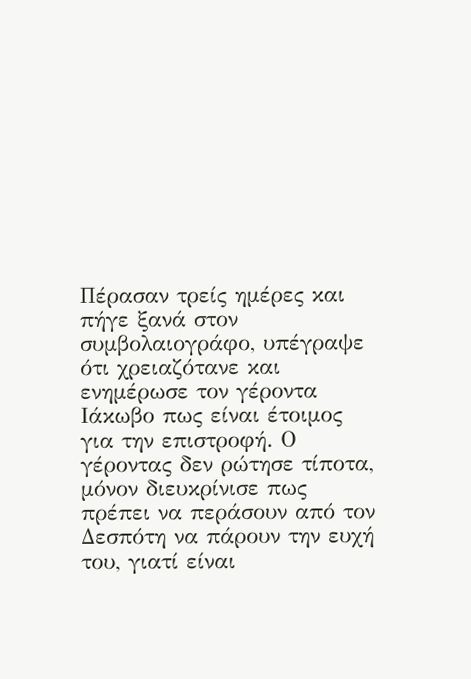Πέρασαν τρείς ημέρες και πήγε ξανά στον συμβολαιογράφο, υπέγραψε ότι χρειαζότανε και ενημέρωσε τον γέροντα Ιάκωβο πως είναι έτοιμος για την επιστροφή. Ο γέροντας δεν ρώτησε τίποτα, μόνον διευκρίνισε πως πρέπει να περάσουν από τον Δεσπότη να πάρουν την ευχή του, γιατί είναι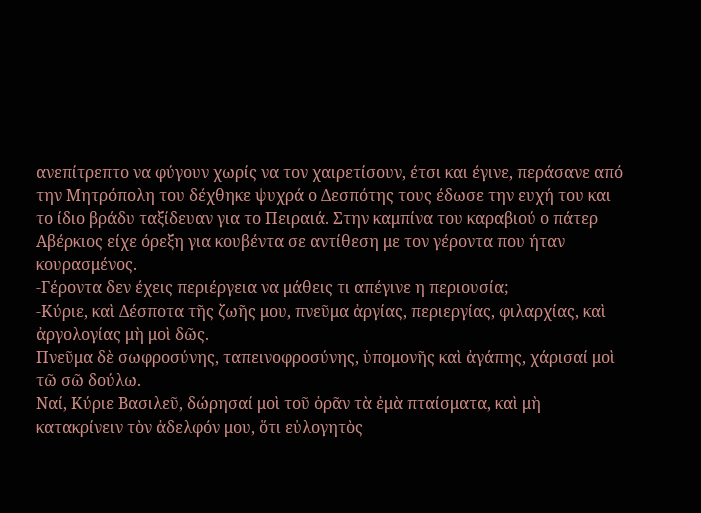ανεπίτρεπτο να φύγουν χωρίς να τον χαιρετίσουν, έτσι και έγινε, περάσανε από την Μητρόπολη του δέχθηκε ψυχρά ο Δεσπότης τους έδωσε την ευχή του και το ίδιο βράδυ ταξίδευαν για το Πειραιά. Στην καμπίνα του καραβιού ο πάτερ Αβέρκιος είχε όρεξη για κουβέντα σε αντίθεση με τον γέροντα που ήταν κουρασμένος.
-Γέροντα δεν έχεις περιέργεια να μάθεις τι απέγινε η περιουσία;
-Κύριε, καὶ Δέσποτα τῆς ζωῆς μου, πνεῦμα ἀργίας, περιεργίας, φιλαρχίας, καὶ ἀργολογίας μὴ μοὶ δῶς.
Πνεῦμα δὲ σωφροσύνης, ταπεινοφροσύνης, ὑπομονῆς καὶ ἀγάπης, χάρισαί μοὶ τῶ σῶ δούλω.
Ναί, Κύριε Βασιλεῦ, δώρησαί μοὶ τοῦ ὁρᾶν τὰ ἐμὰ πταίσματα, καὶ μὴ κατακρίνειν τὸν ἀδελφόν μου, ὅτι εὐλογητὸς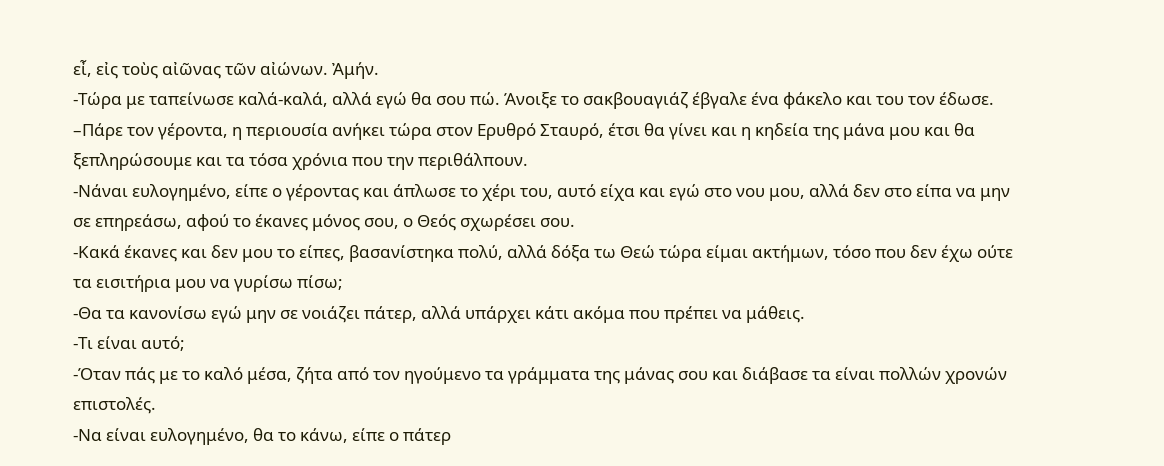εἶ, εἰς τοὺς αἰῶνας τῶν αἰώνων. Ἀμήν.
-Τώρα με ταπείνωσε καλά-καλά, αλλά εγώ θα σου πώ. Άνοιξε το σακβουαγιάζ έβγαλε ένα φάκελο και του τον έδωσε. –Πάρε τον γέροντα, η περιουσία ανήκει τώρα στον Ερυθρό Σταυρό, έτσι θα γίνει και η κηδεία της μάνα μου και θα ξεπληρώσουμε και τα τόσα χρόνια που την περιθάλπουν.
-Νάναι ευλογημένο, είπε ο γέροντας και άπλωσε το χέρι του, αυτό είχα και εγώ στο νου μου, αλλά δεν στο είπα να μην σε επηρεάσω, αφού το έκανες μόνος σου, ο Θεός σχωρέσει σου.
-Κακά έκανες και δεν μου το είπες, βασανίστηκα πολύ, αλλά δόξα τω Θεώ τώρα είμαι ακτήμων, τόσο που δεν έχω ούτε τα εισιτήρια μου να γυρίσω πίσω;
-Θα τα κανονίσω εγώ μην σε νοιάζει πάτερ, αλλά υπάρχει κάτι ακόμα που πρέπει να μάθεις.
-Τι είναι αυτό;
-Όταν πάς με το καλό μέσα, ζήτα από τον ηγούμενο τα γράμματα της μάνας σου και διάβασε τα είναι πολλών χρονών επιστολές.
-Να είναι ευλογημένο, θα το κάνω, είπε ο πάτερ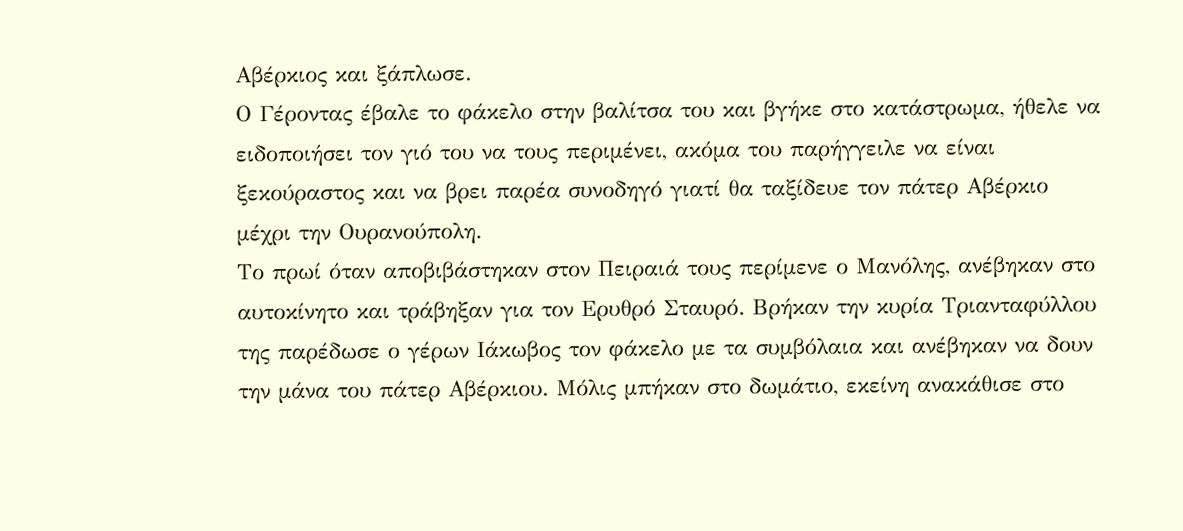Αβέρκιος και ξάπλωσε.
Ο Γέροντας έβαλε το φάκελο στην βαλίτσα του και βγήκε στο κατάστρωμα, ήθελε να ειδοποιήσει τον γιό του να τους περιμένει, ακόμα του παρήγγειλε να είναι ξεκούραστος και να βρει παρέα συνοδηγό γιατί θα ταξίδευε τον πάτερ Αβέρκιο μέχρι την Ουρανούπολη.
Το πρωί όταν αποβιβάστηκαν στον Πειραιά τους περίμενε ο Μανόλης, ανέβηκαν στο αυτοκίνητο και τράβηξαν για τον Ερυθρό Σταυρό. Βρήκαν την κυρία Τριανταφύλλου της παρέδωσε ο γέρων Ιάκωβος τον φάκελο με τα συμβόλαια και ανέβηκαν να δουν την μάνα του πάτερ Αβέρκιου. Μόλις μπήκαν στο δωμάτιο, εκείνη ανακάθισε στο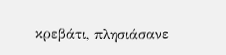κρεβάτι, πλησιάσανε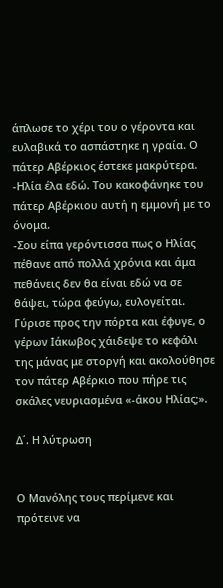άπλωσε το χέρι του ο γέροντα και ευλαβικά το ασπάστηκε η γραία. Ο πάτερ Αβέρκιος έστεκε μακρύτερα.
-Ηλία έλα εδώ. Του κακοφάνηκε του πάτερ Αβέρκιου αυτή η εμμονή με το όνομα.
-Σου είπα γερόντισσα πως ο Ηλίας πέθανε από πολλά χρόνια και άμα πεθάνεις δεν θα είναι εδώ να σε θάψει, τώρα φεύγω, ευλογείται. Γύρισε προς την πόρτα και έφυγε, ο γέρων Ιάκωβος χάιδεψε το κεφάλι της μάνας με στοργή και ακολούθησε τον πάτερ Αβέρκιο που πήρε τις σκάλες νευριασμένα «-άκου Ηλίας;».

Δ΄. Η λύτρωση


Ο Μανόλης τους περίμενε και πρότεινε να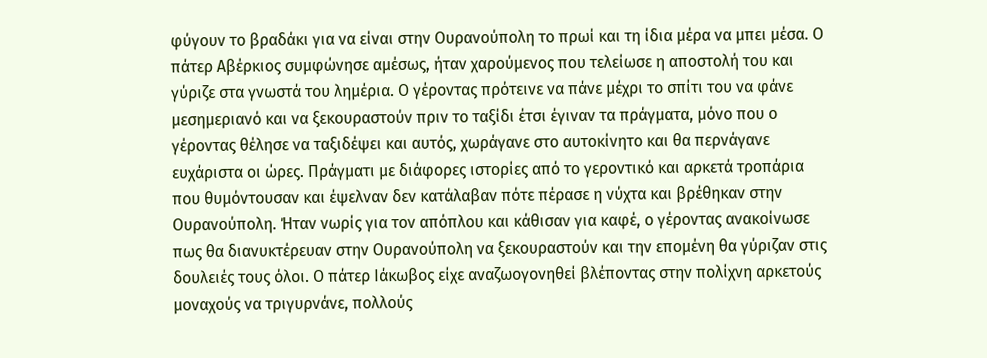φύγουν το βραδάκι για να είναι στην Ουρανούπολη το πρωί και τη ίδια μέρα να μπει μέσα. Ο πάτερ Αβέρκιος συμφώνησε αμέσως, ήταν χαρούμενος που τελείωσε η αποστολή του και γύριζε στα γνωστά του λημέρια. Ο γέροντας πρότεινε να πάνε μέχρι το σπίτι του να φάνε μεσημεριανό και να ξεκουραστούν πριν το ταξίδι έτσι έγιναν τα πράγματα, μόνο που ο γέροντας θέλησε να ταξιδέψει και αυτός, χωράγανε στο αυτοκίνητο και θα περνάγανε ευχάριστα οι ώρες. Πράγματι με διάφορες ιστορίες από το γεροντικό και αρκετά τροπάρια που θυμόντουσαν και έψελναν δεν κατάλαβαν πότε πέρασε η νύχτα και βρέθηκαν στην Ουρανούπολη. Ήταν νωρίς για τον απόπλου και κάθισαν για καφέ, ο γέροντας ανακοίνωσε πως θα διανυκτέρευαν στην Ουρανούπολη να ξεκουραστούν και την επομένη θα γύριζαν στις δουλειές τους όλοι. Ο πάτερ Ιάκωβος είχε αναζωογονηθεί βλέποντας στην πολίχνη αρκετούς μοναχούς να τριγυρνάνε, πολλούς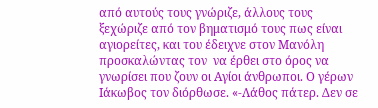από αυτούς τους γνώριζε, άλλους τους ξεχώριζε από τον βηματισμό τους πως είναι αγιορείτες, και του έδειχνε στον Μανόλη προσκαλώντας τον  να έρθει στο όρος να γνωρίσει που ζουν οι Αγίοι άνθρωποι. Ο γέρων Ιάκωβος τον διόρθωσε. «-Λάθος πάτερ. Δεν σε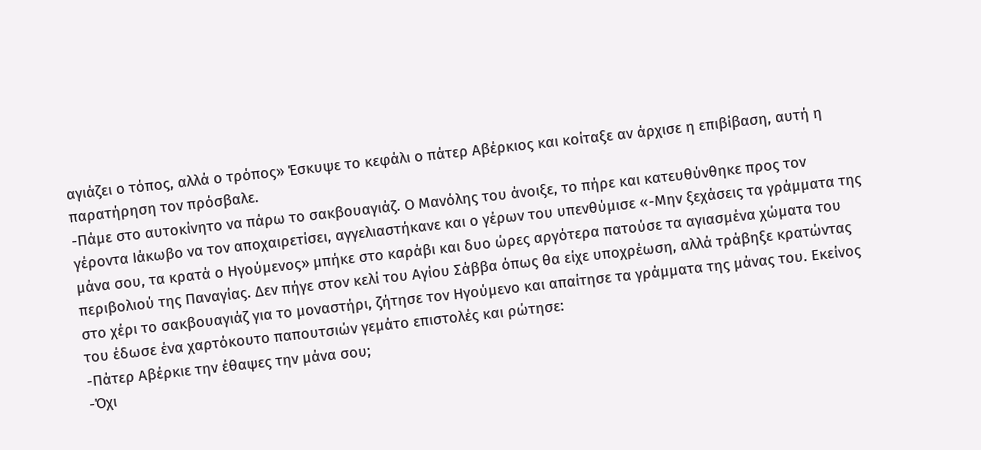αγιάζει ο τόπος, αλλά ο τρόπος» Έσκυψε το κεφάλι ο πάτερ Αβέρκιος και κοίταξε αν άρχισε η επιβίβαση, αυτή η παρατήρηση τον πρόσβαλε.
-Πάμε στο αυτοκίνητο να πάρω το σακβουαγιάζ. Ο Μανόλης του άνοιξε, το πήρε και κατευθύνθηκε προς τον γέροντα Ιάκωβο να τον αποχαιρετίσει, αγγελιαστήκανε και ο γέρων του υπενθύμισε «-Μην ξεχάσεις τα γράμματα της μάνα σου, τα κρατά ο Ηγούμενος» μπήκε στο καράβι και δυο ώρες αργότερα πατούσε τα αγιασμένα χώματα του περιβολιού της Παναγίας. Δεν πήγε στον κελί του Αγίου Σάββα όπως θα είχε υποχρέωση, αλλά τράβηξε κρατώντας στο χέρι το σακβουαγιάζ για το μοναστήρι, ζήτησε τον Ηγούμενο και απαίτησε τα γράμματα της μάνας του. Εκείνος του έδωσε ένα χαρτόκουτο παπουτσιών γεμάτο επιστολές και ρώτησε:
-Πάτερ Αβέρκιε την έθαψες την μάνα σου;
-Όχι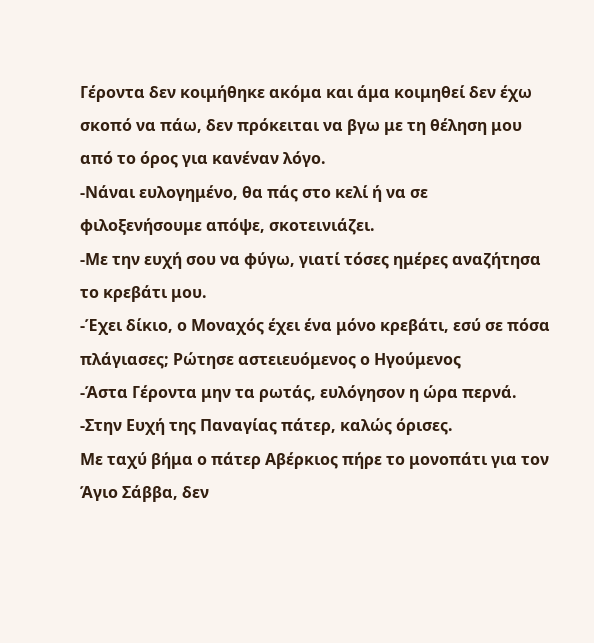Γέροντα δεν κοιμήθηκε ακόμα και άμα κοιμηθεί δεν έχω σκοπό να πάω, δεν πρόκειται να βγω με τη θέληση μου από το όρος για κανέναν λόγο.
-Νάναι ευλογημένο, θα πάς στο κελί ή να σε φιλοξενήσουμε απόψε, σκοτεινιάζει.
-Με την ευχή σου να φύγω, γιατί τόσες ημέρες αναζήτησα το κρεβάτι μου.
-Έχει δίκιο, ο Μοναχός έχει ένα μόνο κρεβάτι, εσύ σε πόσα πλάγιασες; Ρώτησε αστειευόμενος ο Ηγούμενος
-Άστα Γέροντα μην τα ρωτάς, ευλόγησον η ώρα περνά.
-Στην Ευχή της Παναγίας πάτερ, καλώς όρισες.
Με ταχύ βήμα ο πάτερ Αβέρκιος πήρε το μονοπάτι για τον Άγιο Σάββα, δεν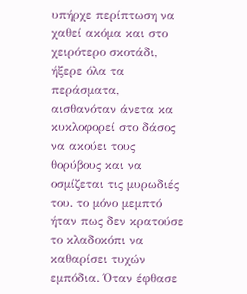υπήρχε περίπτωση να χαθεί ακόμα και στο χειρότερο σκοτάδι, ήξερε όλα τα περάσματα, αισθανόταν άνετα κα κυκλοφορεί στο δάσος να ακούει τους θορύβους και να οσμίζεται τις μυρωδιές του. το μόνο μεμπτό ήταν πως δεν κρατούσε το κλαδοκόπι να καθαρίσει τυχών εμπόδια. Όταν έφθασε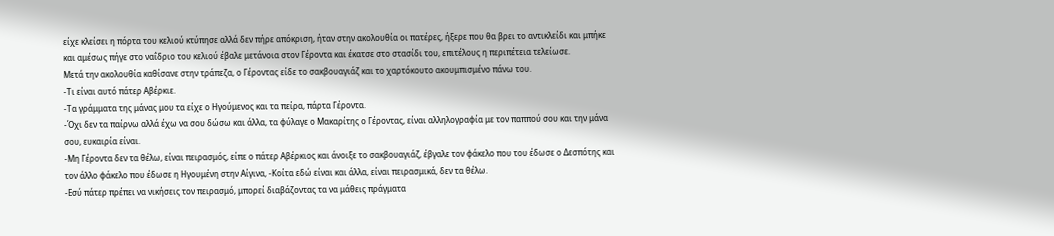είχε κλείσει η πόρτα του κελιού κτύπησε αλλά δεν πήρε απόκριση, ήταν στην ακολουθία οι πατέρες, ήξερε που θα βρει το αντικλείδι και μπήκε και αμέσως πήγε στο ναΐδριο του κελιού έβαλε μετάνοια στον Γέροντα και έκατσε στο στασίδι του, επιτέλους η περιπέτεια τελείωσε.
Μετά την ακολουθία καθίσανε στην τράπεζα, ο Γέροντας είδε το σακβουαγιάζ και το χαρτόκουτο ακουμπισμένο πάνω του.
-Τι είναι αυτό πάτερ Αβέρκιε.
-Τα γράμματα της μάνας μου τα είχε ο Ηγούμενος και τα πείρα, πάρτα Γέροντα.
-Όχι δεν τα παίρνω αλλά έχω να σου δώσω και άλλα, τα φύλαγε ο Μακαρίτης ο Γέροντας, είναι αλληλογραφία με τον παππού σου και την μάνα σου, ευκαιρία είναι.
-Μη Γέροντα δεν τα θέλω, είναι πειρασμός, είπε ο πάτερ Αβέρκιος και άνοιξε το σακβουαγιάζ, έβγαλε τον φάκελο που του έδωσε ο Δεσπότης και τον άλλο φάκελο που έδωσε η Ηγουμένη στην Αίγινα, -Κοίτα εδώ είναι και άλλα, είναι πειρασμικά, δεν τα θέλω.
-Εσύ πάτερ πρέπει να νικήσεις τον πειρασμό, μπορεί διαβάζοντας τα να μάθεις πράγματα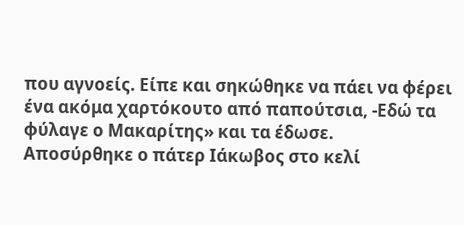που αγνοείς. Είπε και σηκώθηκε να πάει να φέρει ένα ακόμα χαρτόκουτο από παπούτσια, -Εδώ τα φύλαγε ο Μακαρίτης» και τα έδωσε.
Αποσύρθηκε ο πάτερ Ιάκωβος στο κελί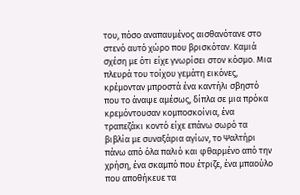του, πόσο αναπαυμένος αισθανότανε στο στενό αυτό χώρο που βρισκόταν. Καμιά σχέση με ότι είχε γνωρίσει στον κόσμο. Μια πλευρά του τοίχου γεμάτη εικόνες, κρέμονταν μπροστά ένα καντήλι σβηστό που το άναψε αμέσως, δίπλα σε μια πρόκα κρεμόντουσαν κομποσκοίνια, ένα τραπεζάκι κοντό είχε επάνω σωρό τα βιβλία με συναξάρια αγίων, το Ψαλτήρι πάνω από όλα παλιό και φθαρμένο από την χρήση, ένα σκαμπό που έτριζε, ένα μπαούλο που αποθήκευε τα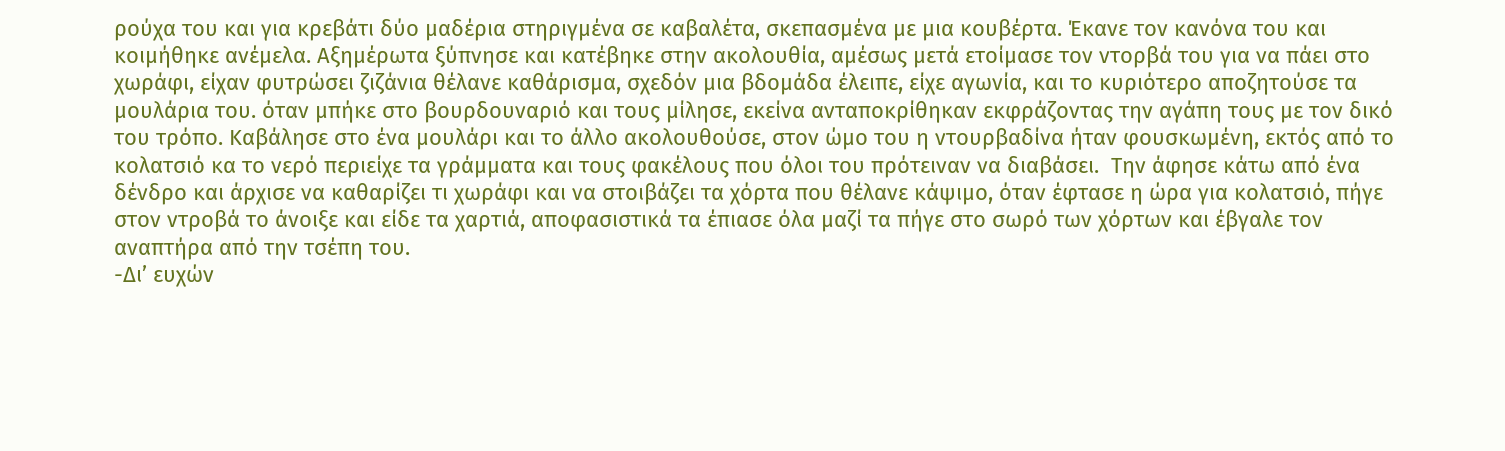ρούχα του και για κρεβάτι δύο μαδέρια στηριγμένα σε καβαλέτα, σκεπασμένα με μια κουβέρτα. Έκανε τον κανόνα του και κοιμήθηκε ανέμελα. Αξημέρωτα ξύπνησε και κατέβηκε στην ακολουθία, αμέσως μετά ετοίμασε τον ντορβά του για να πάει στο χωράφι, είχαν φυτρώσει ζιζάνια θέλανε καθάρισμα, σχεδόν μια βδομάδα έλειπε, είχε αγωνία, και το κυριότερο αποζητούσε τα μουλάρια του. όταν μπήκε στο βουρδουναριό και τους μίλησε, εκείνα ανταποκρίθηκαν εκφράζοντας την αγάπη τους με τον δικό του τρόπο. Καβάλησε στο ένα μουλάρι και το άλλο ακολουθούσε, στον ώμο του η ντουρβαδίνα ήταν φουσκωμένη, εκτός από το κολατσιό κα το νερό περιείχε τα γράμματα και τους φακέλους που όλοι του πρότειναν να διαβάσει.  Την άφησε κάτω από ένα δένδρο και άρχισε να καθαρίζει τι χωράφι και να στοιβάζει τα χόρτα που θέλανε κάψιμο, όταν έφτασε η ώρα για κολατσιό, πήγε στον ντροβά το άνοιξε και είδε τα χαρτιά, αποφασιστικά τα έπιασε όλα μαζί τα πήγε στο σωρό των χόρτων και έβγαλε τον αναπτήρα από την τσέπη του.
-Δι’ ευχών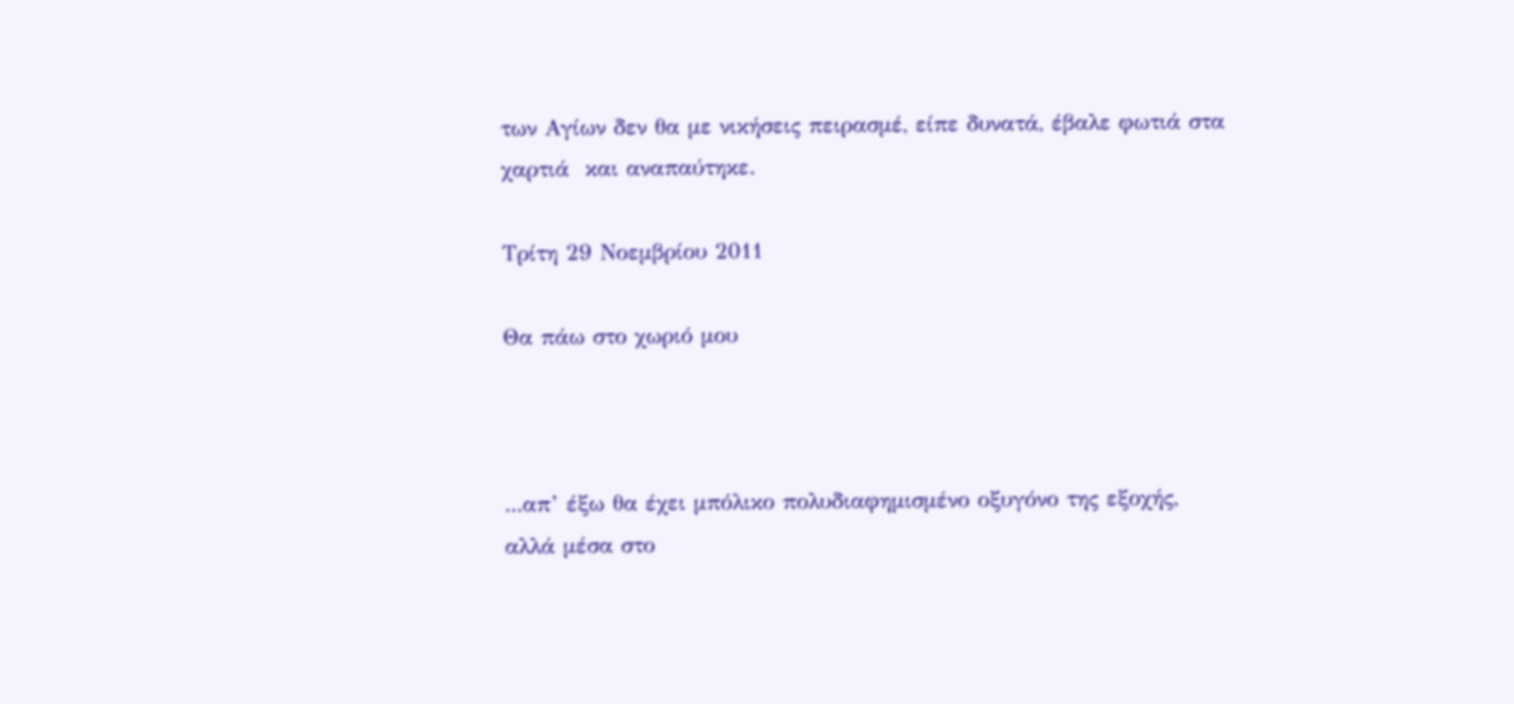των Αγίων δεν θα με νικήσεις πειρασμέ, είπε δυνατά, έβαλε φωτιά στα χαρτιά  και αναπαύτηκε.

Τρίτη 29 Νοεμβρίου 2011

Θα πάω στο χωριό μου



...απ’ έξω θα έχει μπόλικο πολυδιαφημισμένο οξυγόνο της εξοχής, αλλά μέσα στο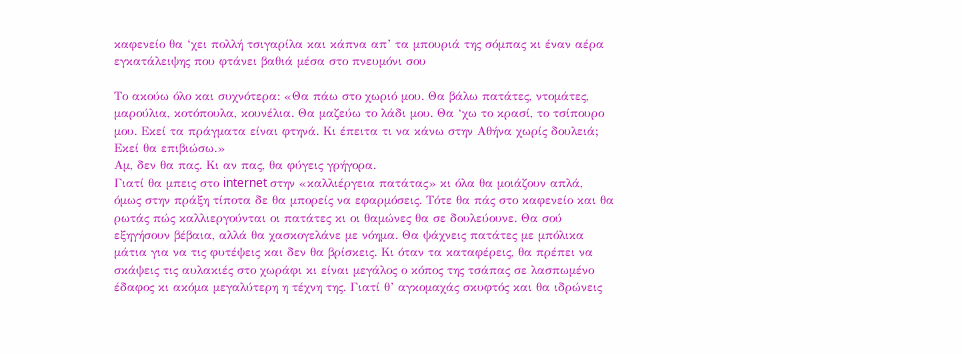καφενείο θα ‘χει πολλή τσιγαρίλα και κάπνα απ’ τα μπουριά της σόμπας κι έναν αέρα εγκατάλειψης που φτάνει βαθιά μέσα στο πνευμόνι σου

Το ακούω όλο και συχνότερα: «Θα πάω στο χωριό μου. Θα βάλω πατάτες, ντομάτες, μαρούλια, κοτόπουλα, κουνέλια. Θα μαζεύω το λάδι μου. Θα ‘χω το κρασί, το τσίπουρο μου. Εκεί τα πράγματα είναι φτηνά. Κι έπειτα τι να κάνω στην Αθήνα χωρίς δουλειά; Εκεί θα επιβιώσω.»
Αμ, δεν θα πας. Κι αν πας, θα φύγεις γρήγορα.
Γιατί θα μπεις στο internet στην «καλλιέργεια πατάτας» κι όλα θα μοιάζουν απλά, όμως στην πράξη τίποτα δε θα μπορείς να εφαρμόσεις. Τότε θα πάς στο καφενείο και θα ρωτάς πώς καλλιεργούνται οι πατάτες κι οι θαμώνες θα σε δουλεύουνε. Θα σού εξηγήσουν βέβαια, αλλά θα χασκογελάνε με νόημα. Θα ψάχνεις πατάτες με μπόλικα μάτια για να τις φυτέψεις και δεν θα βρίσκεις. Κι όταν τα καταφέρεις, θα πρέπει να σκάψεις τις αυλακιές στο χωράφι κι είναι μεγάλος ο κόπος της τσάπας σε λασπωμένο έδαφος κι ακόμα μεγαλύτερη η τέχνη της. Γιατί θ’ αγκομαχάς σκυφτός και θα ιδρώνεις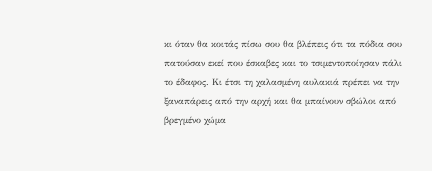κι όταν θα κοιτάς πίσω σου θα βλέπεις ότι τα πόδια σου πατούσαν εκεί που έσκαβες και το τσιμεντοποίησαν πάλι το έδαφος. Κι έτσι τη χαλασμένη αυλακιά πρέπει να την ξαναπάρεις από την αρχή και θα μπαίνουν σβώλοι από βρεγμένο χώμα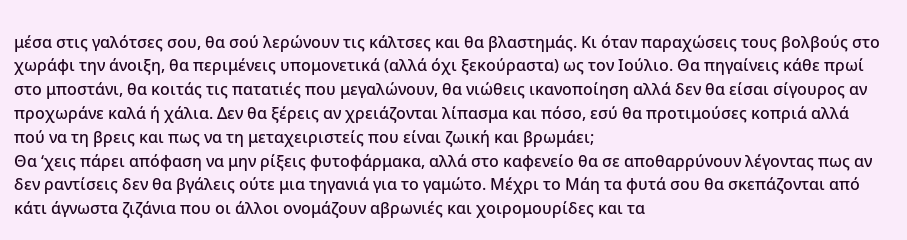μέσα στις γαλότσες σου, θα σού λερώνουν τις κάλτσες και θα βλαστημάς. Κι όταν παραχώσεις τους βολβούς στο χωράφι την άνοιξη, θα περιμένεις υπομονετικά (αλλά όχι ξεκούραστα) ως τον Ιούλιο. Θα πηγαίνεις κάθε πρωί στο μποστάνι, θα κοιτάς τις πατατιές που μεγαλώνουν, θα νιώθεις ικανοποίηση αλλά δεν θα είσαι σίγουρος αν προχωράνε καλά ή χάλια. Δεν θα ξέρεις αν χρειάζονται λίπασμα και πόσο, εσύ θα προτιμούσες κοπριά αλλά πού να τη βρεις και πως να τη μεταχειριστείς που είναι ζωική και βρωμάει;
Θα ‘χεις πάρει απόφαση να μην ρίξεις φυτοφάρμακα, αλλά στο καφενείο θα σε αποθαρρύνουν λέγοντας πως αν δεν ραντίσεις δεν θα βγάλεις ούτε μια τηγανιά για το γαμώτο. Μέχρι το Μάη τα φυτά σου θα σκεπάζονται από κάτι άγνωστα ζιζάνια που οι άλλοι ονομάζουν αβρωνιές και χοιρομουρίδες και τα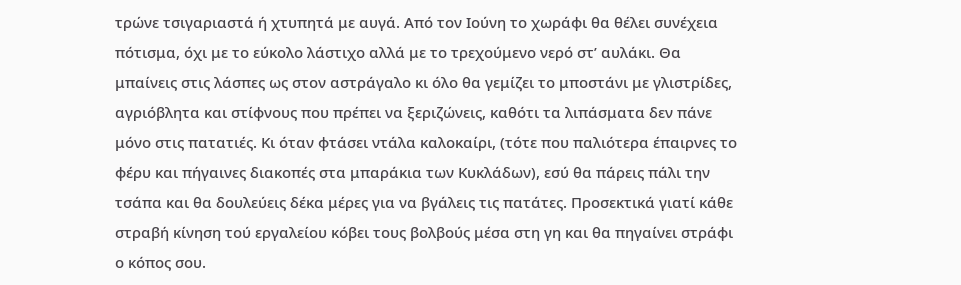τρώνε τσιγαριαστά ή χτυπητά με αυγά. Από τον Ιούνη το χωράφι θα θέλει συνέχεια πότισμα, όχι με το εύκολο λάστιχο αλλά με το τρεχούμενο νερό στ’ αυλάκι. Θα μπαίνεις στις λάσπες ως στον αστράγαλο κι όλο θα γεμίζει το μποστάνι με γλιστρίδες, αγριόβλητα και στίφνους που πρέπει να ξεριζώνεις, καθότι τα λιπάσματα δεν πάνε μόνο στις πατατιές. Κι όταν φτάσει ντάλα καλοκαίρι, (τότε που παλιότερα έπαιρνες το φέρυ και πήγαινες διακοπές στα μπαράκια των Κυκλάδων), εσύ θα πάρεις πάλι την τσάπα και θα δουλεύεις δέκα μέρες για να βγάλεις τις πατάτες. Προσεκτικά γιατί κάθε στραβή κίνηση τού εργαλείου κόβει τους βολβούς μέσα στη γη και θα πηγαίνει στράφι ο κόπος σου.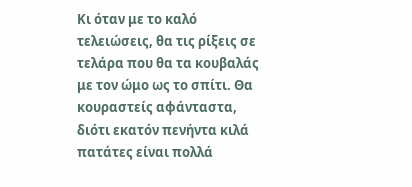Κι όταν με το καλό τελειώσεις, θα τις ρίξεις σε τελάρα που θα τα κουβαλάς με τον ώμο ως το σπίτι. Θα κουραστείς αφάνταστα, διότι εκατόν πενήντα κιλά πατάτες είναι πολλά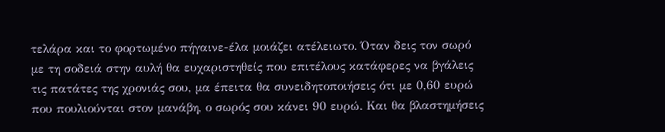τελάρα και το φορτωμένο πήγαινε-έλα μοιάζει ατέλειωτο. Όταν δεις τον σωρό με τη σοδειά στην αυλή θα ευχαριστηθείς που επιτέλους κατάφερες να βγάλεις τις πατάτες της χρονιάς σου, μα έπειτα θα συνειδητοποιήσεις ότι με 0,60 ευρώ που πουλιούνται στον μανάβη, ο σωρός σου κάνει 90 ευρώ. Και θα βλαστημήσεις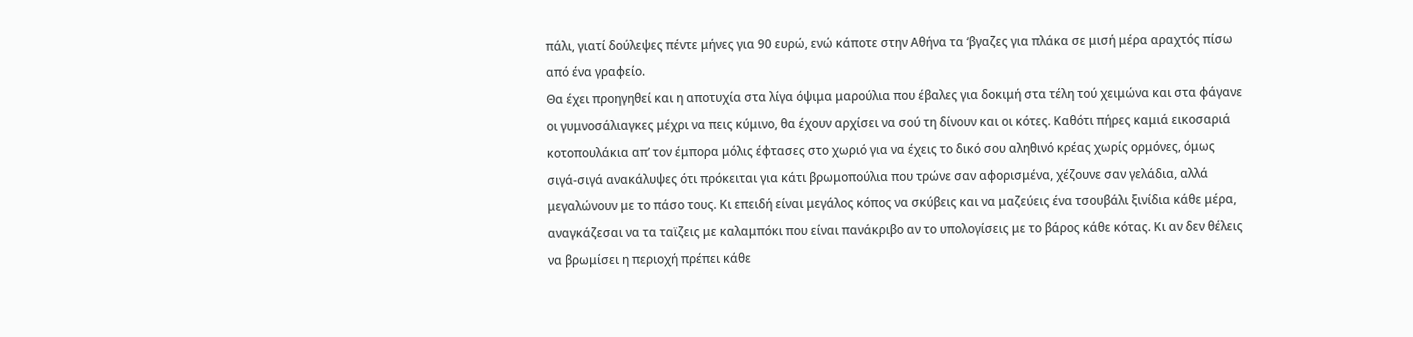πάλι, γιατί δούλεψες πέντε μήνες για 90 ευρώ, ενώ κάποτε στην Αθήνα τα ‘βγαζες για πλάκα σε μισή μέρα αραχτός πίσω από ένα γραφείο.
Θα έχει προηγηθεί και η αποτυχία στα λίγα όψιμα μαρούλια που έβαλες για δοκιμή στα τέλη τού χειμώνα και στα φάγανε οι γυμνοσάλιαγκες μέχρι να πεις κύμινο, θα έχουν αρχίσει να σού τη δίνουν και οι κότες. Καθότι πήρες καμιά εικοσαριά κοτοπουλάκια απ’ τον έμπορα μόλις έφτασες στο χωριό για να έχεις το δικό σου αληθινό κρέας χωρίς ορμόνες, όμως σιγά-σιγά ανακάλυψες ότι πρόκειται για κάτι βρωμοπούλια που τρώνε σαν αφορισμένα, χέζουνε σαν γελάδια, αλλά μεγαλώνουν με το πάσο τους. Κι επειδή είναι μεγάλος κόπος να σκύβεις και να μαζεύεις ένα τσουβάλι ξινίδια κάθε μέρα, αναγκάζεσαι να τα ταϊζεις με καλαμπόκι που είναι πανάκριβο αν το υπολογίσεις με το βάρος κάθε κότας. Κι αν δεν θέλεις να βρωμίσει η περιοχή πρέπει κάθε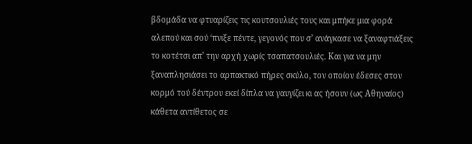βδομάδα να φτυαρίζεις τις κουτσουλιές τους και μπήκε μια φορά αλεπού και σού ‘πνιξε πέντε, γεγονός που σ’ ανάγκασε να ξαναφτιάξεις το κοτέτσι απ’ την αρχή χωρίς τσαπατσουλιές. Και για να μην ξαναπλησιάσει το αρπακτικό πήρες σκύλο, τον οποίον έδεσες στον κορμό τού δέντρου εκεί δίπλα να γαυγίζει κι ας ήσουν (ως Αθηναίος) κάθετα αντίθετος σε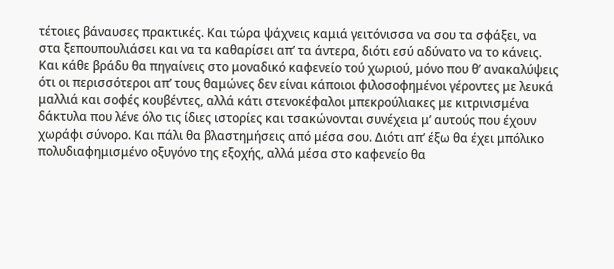τέτοιες βάναυσες πρακτικές. Και τώρα ψάχνεις καμιά γειτόνισσα να σου τα σφάξει, να στα ξεπουπουλιάσει και να τα καθαρίσει απ’ τα άντερα, διότι εσύ αδύνατο να το κάνεις.
Και κάθε βράδυ θα πηγαίνεις στο μοναδικό καφενείο τού χωριού, μόνο που θ’ ανακαλύψεις ότι οι περισσότεροι απ’ τους θαμώνες δεν είναι κάποιοι φιλοσοφημένοι γέροντες με λευκά μαλλιά και σοφές κουβέντες, αλλά κάτι στενοκέφαλοι μπεκρούλιακες με κιτρινισμένα δάκτυλα που λένε όλο τις ίδιες ιστορίες και τσακώνονται συνέχεια μ’ αυτούς που έχουν χωράφι σύνορο. Και πάλι θα βλαστημήσεις από μέσα σου. Διότι απ’ έξω θα έχει μπόλικο πολυδιαφημισμένο οξυγόνο της εξοχής, αλλά μέσα στο καφενείο θα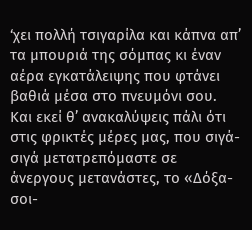‘χει πολλή τσιγαρίλα και κάπνα απ’ τα μπουριά της σόμπας κι έναν αέρα εγκατάλειψης που φτάνει βαθιά μέσα στο πνευμόνι σου. Και εκεί θ’ ανακαλύψεις πάλι ότι στις φρικτές μέρες μας, που σιγά-σιγά μετατρεπόμαστε σε άνεργους μετανάστες, το «Δόξα-σοι-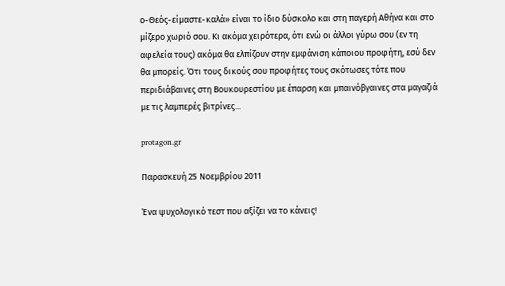ο-Θεός-είμαστε-καλά» είναι το ίδιο δύσκολο και στη παγερή Αθήνα και στο μίζερο χωριό σου. Κι ακόμα χειρότερα, ότι ενώ οι άλλοι γύρω σου (εν τη αφελεία τους) ακόμα θα ελπίζουν στην εμφάνιση κάποιου προφήτη, εσύ δεν θα μπορείς. Ότι τους δικούς σου προφήτες τους σκότωσες τότε που περιδιάβαινες στη Βουκουρεστίου με έπαρση και μπαινόβγαινες στα μαγαζιά με τις λαμπερές βιτρίνες...

protagon.gr

Παρασκευή 25 Νοεμβρίου 2011

Ένα ψυχολογικό τεστ που αξίζει να το κάνεις!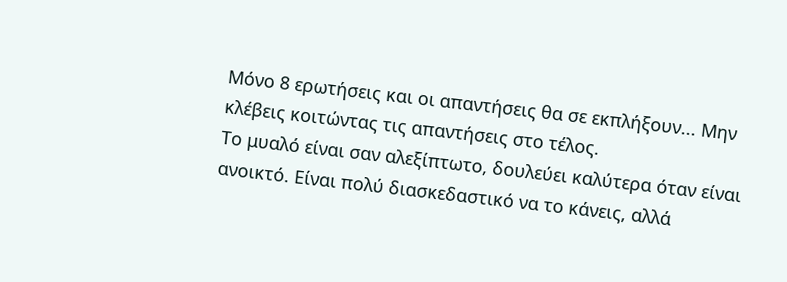Μόνο 8 ερωτήσεις και οι απαντήσεις θα σε εκπλήξουν... Μην κλέβεις κοιτώντας τις απαντήσεις στο τέλος.
Το μυαλό είναι σαν αλεξίπτωτο, δουλεύει καλύτερα όταν είναι ανοικτό. Είναι πολύ διασκεδαστικό να το κάνεις, αλλά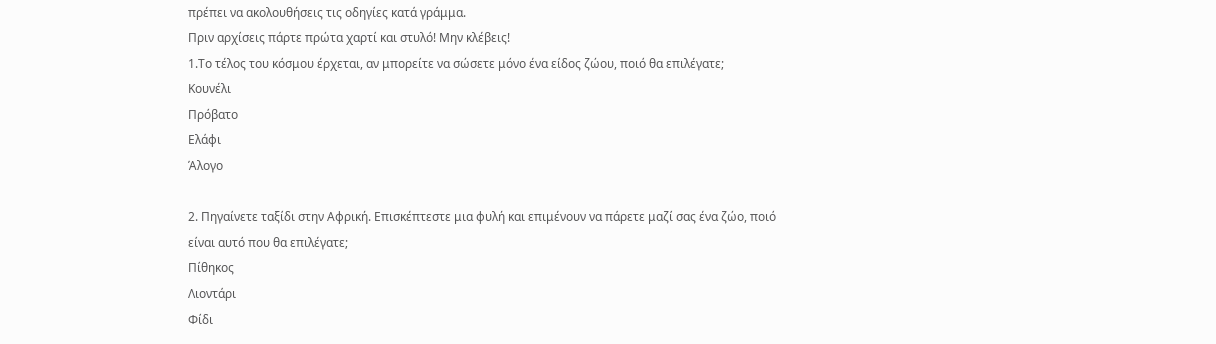πρέπει να ακολουθήσεις τις οδηγίες κατά γράμμα.
Πριν αρχίσεις πάρτε πρώτα χαρτί και στυλό! Μην κλέβεις!
1.Το τέλος του κόσμου έρχεται, αν μπορείτε να σώσετε μόνο ένα είδος ζώου, ποιό θα επιλέγατε;
Κουνέλι
Πρόβατο
Ελάφι
Άλογο

2. Πηγαίνετε ταξίδι στην Αφρική. Επισκέπτεστε μια φυλή και επιμένουν να πάρετε μαζί σας ένα ζώο, ποιό είναι αυτό που θα επιλέγατε;
Πίθηκος
Λιοντάρι
Φίδι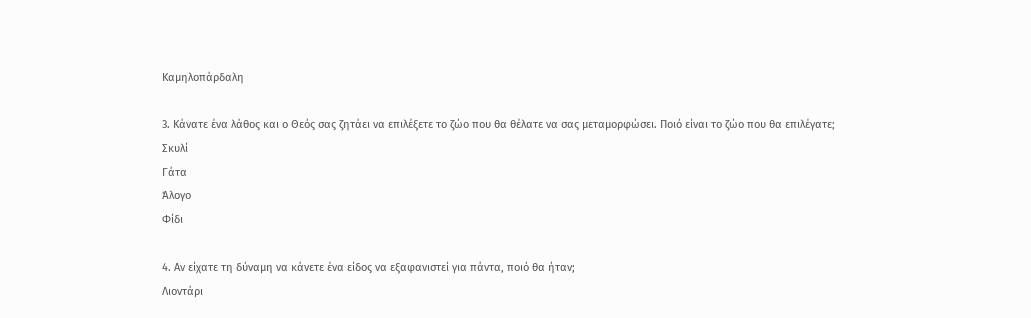Καμηλοπάρδαλη

3. Κάνατε ένα λάθος και ο Θεός σας ζητάει να επιλέξετε το ζώο που θα θέλατε να σας μεταμορφώσει. Ποιό είναι το ζώο που θα επιλέγατε;
Σκυλί
Γάτα
Άλογο
Φίδι

4. Αν είχατε τη δύναμη να κάνετε ένα είδος να εξαφανιστεί για πάντα, ποιό θα ήταν;
Λιοντάρι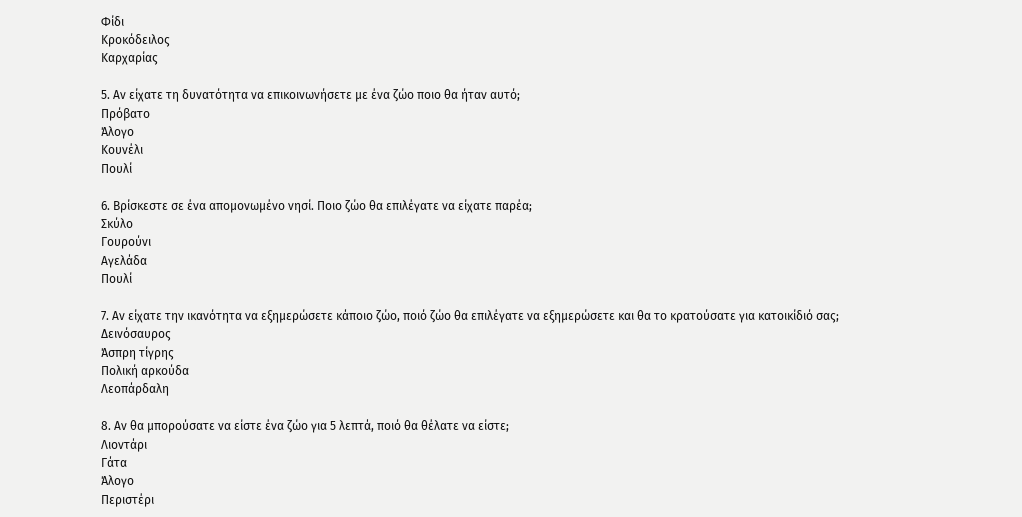Φίδι
Κροκόδειλος
Καρχαρίας

5. Αν είχατε τη δυνατότητα να επικοινωνήσετε με ένα ζώο ποιο θα ήταν αυτό;
Πρόβατο
Άλογο
Κουνέλι
Πουλί

6. Βρίσκεστε σε ένα απομονωμένο νησί. Ποιο ζώο θα επιλέγατε να είχατε παρέα;
Σκύλο
Γουρούνι
Αγελάδα
Πουλί

7. Αν είχατε την ικανότητα να εξημερώσετε κάποιο ζώο, ποιό ζώο θα επιλέγατε να εξημερώσετε και θα το κρατούσατε για κατοικίδιό σας;
Δεινόσαυρος
Άσπρη τίγρης
Πολική αρκούδα
Λεοπάρδαλη

8. Αν θα μπορούσατε να είστε ένα ζώο για 5 λεπτά, ποιό θα θέλατε να είστε;
Λιοντάρι
Γάτα
Άλογο
Περιστέρι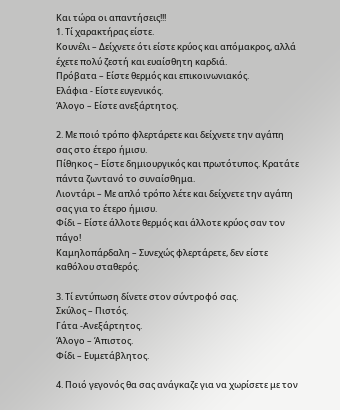Και τώρα οι απαντήσεις!!!
1. Τί χαρακτήρας είστε.
Κουνέλι – Δείχνετε ότι είστε κρύος και απόμακρος, αλλά έχετε πολύ ζεστή και ευαίσθητη καρδιά.
Πρόβατα – Είστε θερμός και επικοινωνιακός.
Ελάφια - Είστε ευγενικός.
Άλογο – Είστε ανεξάρτητος.

2. Με ποιό τρόπο φλερτάρετε και δείχνετε την αγάπη σας στο έτερο ήμισυ.
Πίθηκος – Είστε δημιουργικός και πρωτότυπος. Κρατάτε πάντα ζωντανό το συναίσθημα.
Λιοντάρι – Με απλό τρόπο λέτε και δείχνετε την αγάπη σας για το έτερο ήμισυ.
Φίδι – Είστε άλλοτε θερμός και άλλοτε κρύος σαν τον πάγο!
Καμηλοπάρδαλη – Συνεχώς φλερτάρετε, δεν είστε καθόλου σταθερός.

3. Τί εντύπωση δίνετε στον σύντροφό σας.
Σκύλος – Πιστός.
Γάτα -Ανεξάρτητος.
Άλογο – Άπιστος.
Φίδι – Ευμετάβλητος.

4. Ποιό γεγονός θα σας ανάγκαζε για να χωρίσετε με τον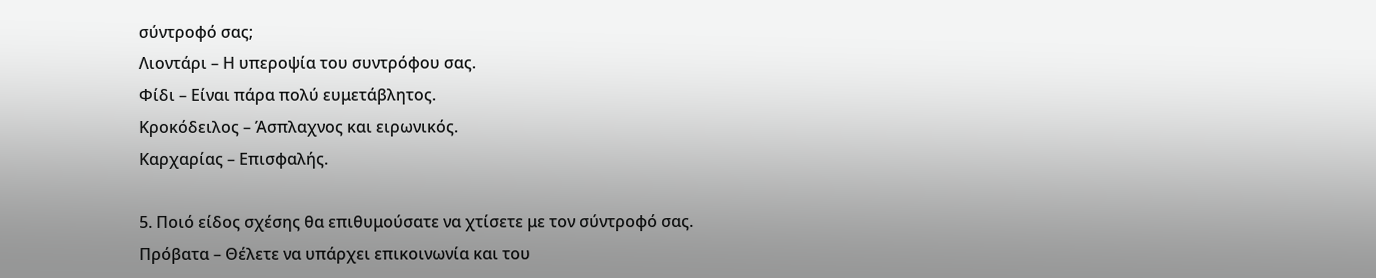σύντροφό σας;
Λιοντάρι – Η υπεροψία του συντρόφου σας.
Φίδι – Είναι πάρα πολύ ευμετάβλητος.
Κροκόδειλος – Άσπλαχνος και ειρωνικός.
Καρχαρίας – Επισφαλής.

5. Ποιό είδος σχέσης θα επιθυμούσατε να χτίσετε με τον σύντροφό σας.
Πρόβατα – Θέλετε να υπάρχει επικοινωνία και του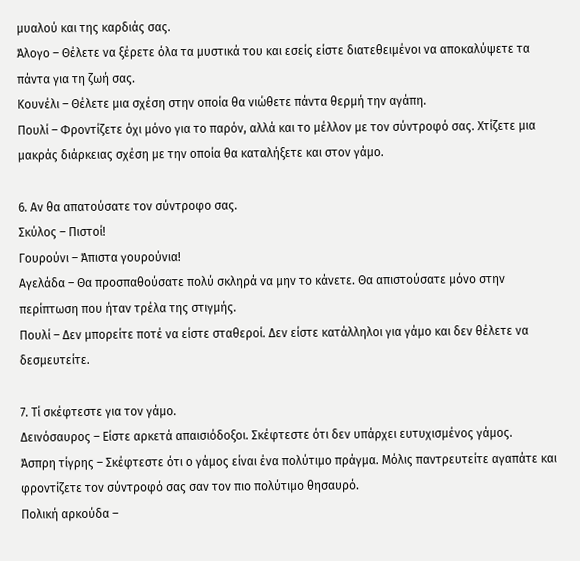μυαλού και της καρδιάς σας.
Άλογο – Θέλετε να ξέρετε όλα τα μυστικά του και εσείς είστε διατεθειμένοι να αποκαλύψετε τα πάντα για τη ζωή σας.
Κουνέλι – Θέλετε μια σχέση στην οποία θα νιώθετε πάντα θερμή την αγάπη.
Πουλί – Φροντίζετε όχι μόνο για το παρόν, αλλά και το μέλλον με τον σύντροφό σας. Χτίζετε μια μακράς διάρκειας σχέση με την οποία θα καταλήξετε και στον γάμο.

6. Αν θα απατούσατε τον σύντροφο σας.
Σκύλος – Πιστοί!
Γουρούνι – Άπιστα γουρούνια!
Αγελάδα – Θα προσπαθούσατε πολύ σκληρά να μην το κάνετε. Θα απιστούσατε μόνο στην περίπτωση που ήταν τρέλα της στιγμής.
Πουλί – Δεν μπορείτε ποτέ να είστε σταθεροί. Δεν είστε κατάλληλοι για γάμο και δεν θέλετε να δεσμευτείτε.

7. Τί σκέφτεστε για τον γάμο.
Δεινόσαυρος – Είστε αρκετά απαισιόδοξοι. Σκέφτεστε ότι δεν υπάρχει ευτυχισμένος γάμος.
Άσπρη τίγρης – Σκέφτεστε ότι ο γάμος είναι ένα πολύτιμο πράγμα. Μόλις παντρευτείτε αγαπάτε και φροντίζετε τον σύντροφό σας σαν τον πιο πολύτιμο θησαυρό.
Πολική αρκούδα –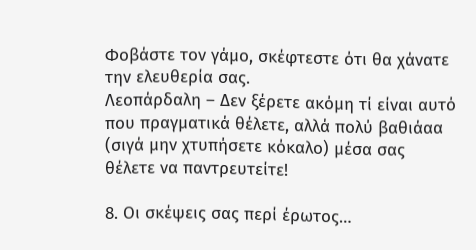Φοβάστε τον γάμο, σκέφτεστε ότι θα χάνατε την ελευθερία σας.
Λεοπάρδαλη – Δεν ξέρετε ακόμη τί είναι αυτό που πραγματικά θέλετε, αλλά πολύ βαθιάαα (σιγά μην χτυπήσετε κόκαλο) μέσα σας θέλετε να παντρευτείτε!

8. Οι σκέψεις σας περί έρωτος…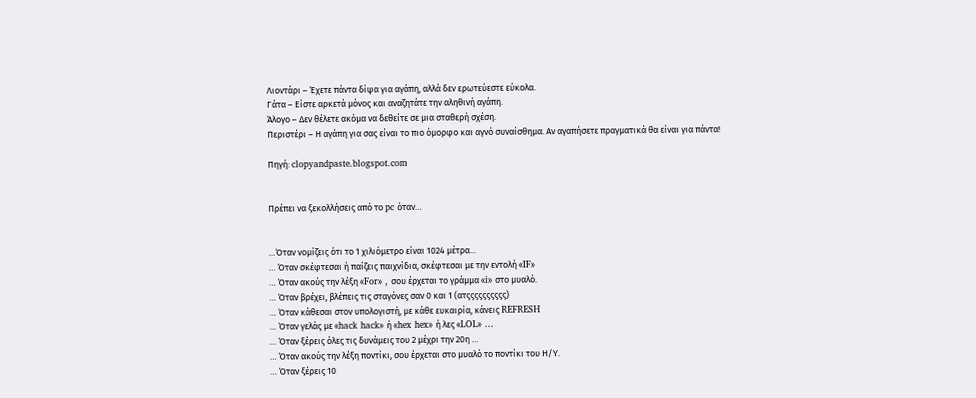Λιοντάρι – Έχετε πάντα δίψα για αγάπη, αλλά δεν ερωτεύεστε εύκολα.
Γάτα – Είστε αρκετά μόνος και αναζητάτε την αληθινή αγάπη.
Άλογο – Δεν θέλετε ακόμα να δεθείτε σε μια σταθερή σχέση.
Περιστέρι – Η αγάπη για σας είναι το πιο όμορφο και αγνό συναίσθημα. Αν αγαπήσετε πραγματικά θα είναι για πάντα!

Πηγή: clopyandpaste.blogspot.com


Πρέπει να ξεκολλήσεις από το pc όταν…


…Όταν νομίζεις ότι το 1 χιλιόμετρο είναι 1024 μέτρα...
… Όταν σκέφτεσαι ή παίζεις παιχνίδια, σκέφτεσαι με την εντολή «IF»
… Όταν ακούς την λέξη «For» , σου έρχεται το γράμμα «i» στο μυαλό.
… Όταν βρέχει, βλέπεις τις σταγόνες σαν 0 και 1 (ατςςςςςςςςςς)
… Όταν κάθεσαι στον υπολογιστή, με κάθε ευκαιρία, κάνεις REFRESH
… Όταν γελάς με «hack hack» ή «hex hex» ή λες «LOL» …
… Όταν ξέρεις όλες τις δυνάμεις του 2 μέχρι την 20η …
… Όταν ακούς την λέξη ποντίκι, σου έρχεται στο μυαλό το ποντίκι του Η/Υ.
… Όταν ξέρεις 10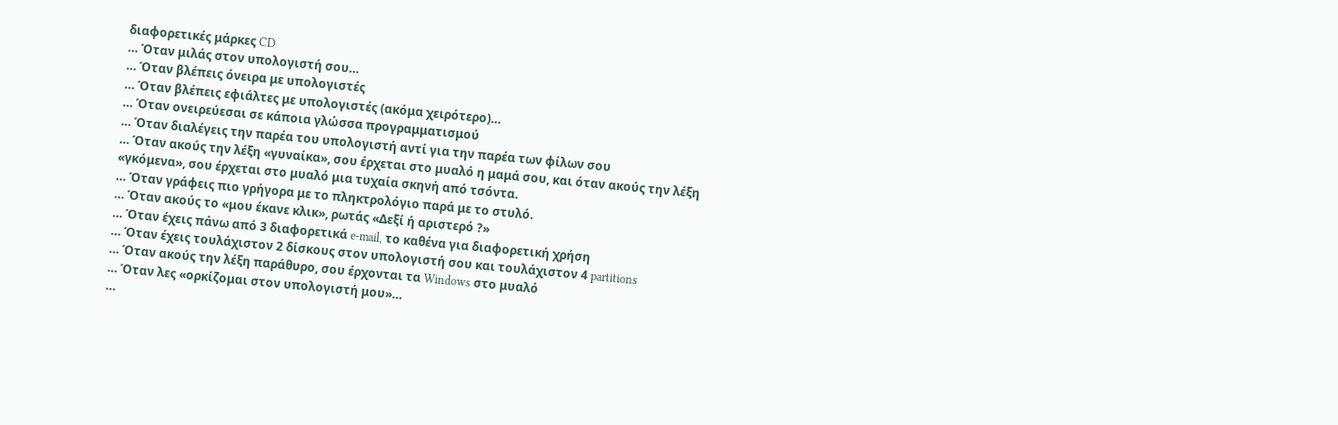διαφορετικές μάρκες CD
… Όταν μιλάς στον υπολογιστή σου…
… Όταν βλέπεις όνειρα με υπολογιστές
… Όταν βλέπεις εφιάλτες με υπολογιστές (ακόμα χειρότερο)…
… Όταν ονειρεύεσαι σε κάποια γλώσσα προγραμματισμού
… Όταν διαλέγεις την παρέα του υπολογιστή αντί για την παρέα των φίλων σου
… Όταν ακούς την λέξη «γυναίκα», σου έρχεται στο μυαλό η μαμά σου, και όταν ακούς την λέξη «γκόμενα», σου έρχεται στο μυαλό μια τυχαία σκηνή από τσόντα.
… Όταν γράφεις πιο γρήγορα με το πληκτρολόγιο παρά με το στυλό.
… Όταν ακούς το «μου έκανε κλικ», ρωτάς «Δεξί ή αριστερό ?»
… Όταν έχεις πάνω από 3 διαφορετικά e-mail, το καθένα για διαφορετική χρήση
… Όταν έχεις τουλάχιστον 2 δίσκους στον υπολογιστή σου και τουλάχιστον 4 partitions
… Όταν ακούς την λέξη παράθυρο, σου έρχονται τα Windows στο μυαλό
… Όταν λες «ορκίζομαι στον υπολογιστή μου»…
…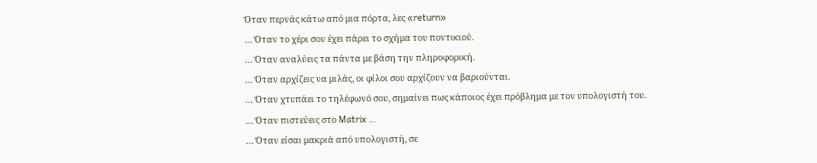Όταν περνάς κάτω από μια πόρτα, λες «return»
… Όταν το χέρι σου έχει πάρει το σχήμα του ποντικιού.
… Όταν αναλύεις τα πάντα με βάση την πληροφορική.
… Όταν αρχίζεις να μιλάς, οι φίλοι σου αρχίζουν να βαριούνται.
… Όταν χτυπάει το τηλέφωνό σου, σημαίνει πως κάποιος έχει πρόβλημα με τον υπολογιστή του.
… Όταν πιστεύεις στο Matrix …
… Όταν είσαι μακριά από υπολογιστή, σε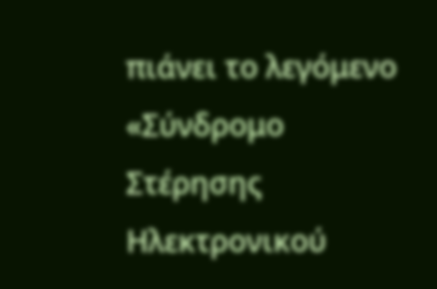πιάνει το λεγόμενο «Σύνδρομο Στέρησης Ηλεκτρονικού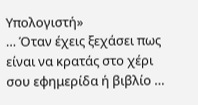Υπολογιστή»
… Όταν έχεις ξεχάσει πως είναι να κρατάς στο χέρι σου εφημερίδα ή βιβλίο …